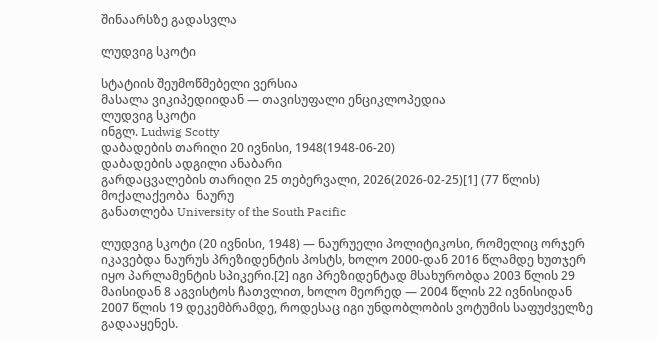შინაარსზე გადასვლა

ლუდვიგ სკოტი

სტატიის შეუმოწმებელი ვერსია
მასალა ვიკიპედიიდან — თავისუფალი ენციკლოპედია
ლუდვიგ სკოტი
ინგლ. Ludwig Scotty
დაბადების თარიღი 20 ივნისი, 1948(1948-06-20)
დაბადების ადგილი ანაბარი
გარდაცვალების თარიღი 25 თებერვალი, 2026(2026-02-25)[1] (77 წლის)
მოქალაქეობა  ნაურუ
განათლება University of the South Pacific

ლუდვიგ სკოტი (20 ივნისი, 1948) — ნაურუელი პოლიტიკოსი, რომელიც ორჯერ იკავებდა ნაურუს პრეზიდენტის პოსტს, ხოლო 2000-დან 2016 წლამდე ხუთჯერ იყო პარლამენტის სპიკერი.[2] იგი პრეზიდენტად მსახურობდა 2003 წლის 29 მაისიდან 8 აგვისტოს ჩათვლით, ხოლო მეორედ — 2004 წლის 22 ივნისიდან 2007 წლის 19 დეკემბრამდე, როდესაც იგი უნდობლობის ვოტუმის საფუძველზე გადააყენეს.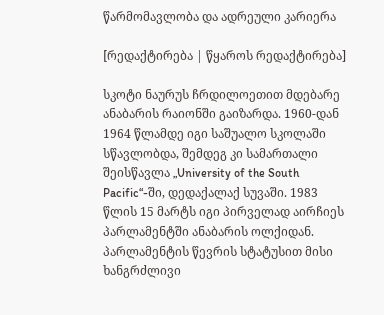წარმომავლობა და ადრეული კარიერა

[რედაქტირება | წყაროს რედაქტირება]

სკოტი ნაურუს ჩრდილოეთით მდებარე ანაბარის რაიონში გაიზარდა. 1960-დან 1964 წლამდე იგი საშუალო სკოლაში სწავლობდა, შემდეგ კი სამართალი შეისწავლა „University of the South Pacific“-ში, დედაქალაქ სუვაში. 1983 წლის 15 მარტს იგი პირველად აირჩიეს პარლამენტში ანაბარის ოლქიდან. პარლამენტის წევრის სტატუსით მისი ხანგრძლივი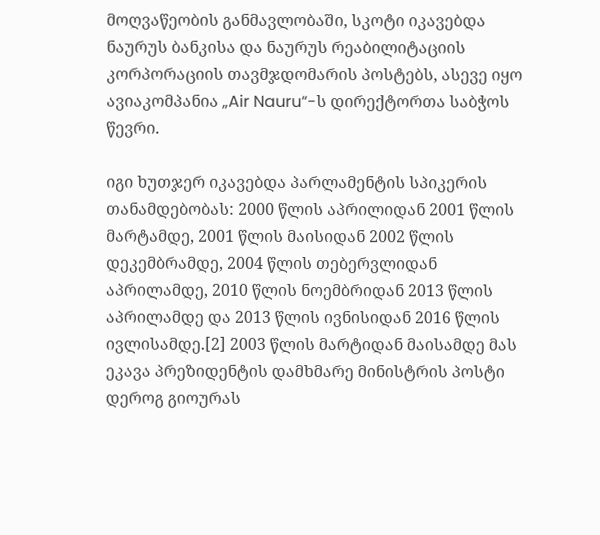მოღვაწეობის განმავლობაში, სკოტი იკავებდა ნაურუს ბანკისა და ნაურუს რეაბილიტაციის კორპორაციის თავმჯდომარის პოსტებს, ასევე იყო ავიაკომპანია „Air Nauru“-ს დირექტორთა საბჭოს წევრი.

იგი ხუთჯერ იკავებდა პარლამენტის სპიკერის თანამდებობას: 2000 წლის აპრილიდან 2001 წლის მარტამდე, 2001 წლის მაისიდან 2002 წლის დეკემბრამდე, 2004 წლის თებერვლიდან აპრილამდე, 2010 წლის ნოემბრიდან 2013 წლის აპრილამდე და 2013 წლის ივნისიდან 2016 წლის ივლისამდე.[2] 2003 წლის მარტიდან მაისამდე მას ეკავა პრეზიდენტის დამხმარე მინისტრის პოსტი დეროგ გიოურას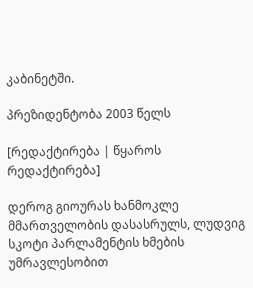კაბინეტში.

პრეზიდენტობა 2003 წელს

[რედაქტირება | წყაროს რედაქტირება]

დეროგ გიოურას ხანმოკლე მმართველობის დასასრულს, ლუდვიგ სკოტი პარლამენტის ხმების უმრავლესობით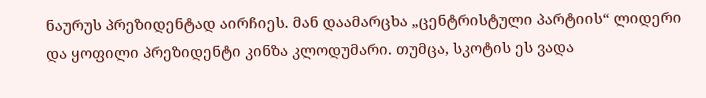ნაურუს პრეზიდენტად აირჩიეს. მან დაამარცხა „ცენტრისტული პარტიის“ ლიდერი და ყოფილი პრეზიდენტი კინზა კლოდუმარი. თუმცა, სკოტის ეს ვადა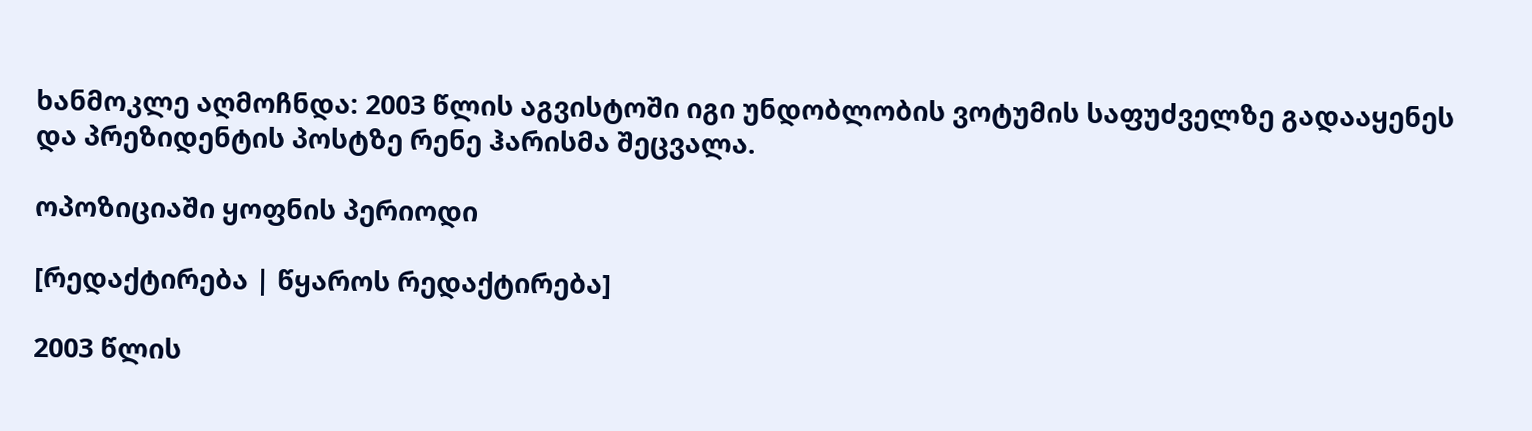ხანმოკლე აღმოჩნდა: 2003 წლის აგვისტოში იგი უნდობლობის ვოტუმის საფუძველზე გადააყენეს და პრეზიდენტის პოსტზე რენე ჰარისმა შეცვალა.

ოპოზიციაში ყოფნის პერიოდი

[რედაქტირება | წყაროს რედაქტირება]

2003 წლის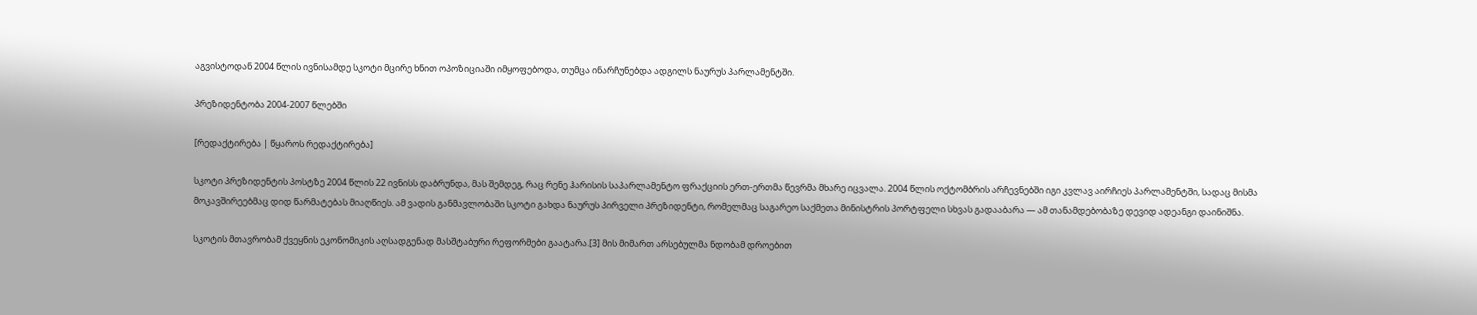აგვისტოდან 2004 წლის ივნისამდე სკოტი მცირე ხნით ოპოზიციაში იმყოფებოდა, თუმცა ინარჩუნებდა ადგილს ნაურუს პარლამენტში.

პრეზიდენტობა 2004-2007 წლებში

[რედაქტირება | წყაროს რედაქტირება]

სკოტი პრეზიდენტის პოსტზე 2004 წლის 22 ივნისს დაბრუნდა, მას შემდეგ, რაც რენე ჰარისის საპარლამენტო ფრაქციის ერთ-ერთმა წევრმა მხარე იცვალა. 2004 წლის ოქტომბრის არჩევნებში იგი კვლავ აირჩიეს პარლამენტში, სადაც მისმა მოკავშირეებმაც დიდ წარმატებას მიაღწიეს. ამ ვადის განმავლობაში სკოტი გახდა ნაურუს პირველი პრეზიდენტი, რომელმაც საგარეო საქმეთა მინისტრის პორტფელი სხვას გადააბარა — ამ თანამდებობაზე დევიდ ადეანგი დაინიშნა.

სკოტის მთავრობამ ქვეყნის ეკონომიკის აღსადგენად მასშტაბური რეფორმები გაატარა.[3] მის მიმართ არსებულმა ნდობამ დროებით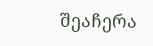შეაჩერა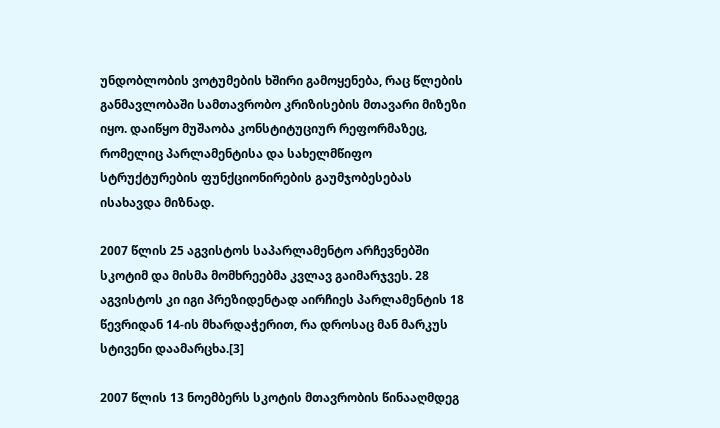უნდობლობის ვოტუმების ხშირი გამოყენება, რაც წლების განმავლობაში სამთავრობო კრიზისების მთავარი მიზეზი იყო. დაიწყო მუშაობა კონსტიტუციურ რეფორმაზეც, რომელიც პარლამენტისა და სახელმწიფო სტრუქტურების ფუნქციონირების გაუმჯობესებას ისახავდა მიზნად.

2007 წლის 25 აგვისტოს საპარლამენტო არჩევნებში სკოტიმ და მისმა მომხრეებმა კვლავ გაიმარჯვეს. 28 აგვისტოს კი იგი პრეზიდენტად აირჩიეს პარლამენტის 18 წევრიდან 14-ის მხარდაჭერით, რა დროსაც მან მარკუს სტივენი დაამარცხა.[3]

2007 წლის 13 ნოემბერს სკოტის მთავრობის წინააღმდეგ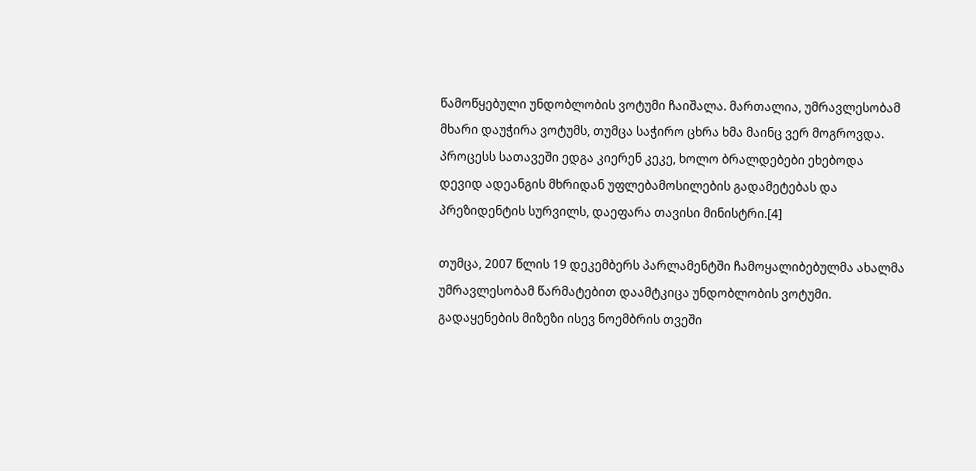წამოწყებული უნდობლობის ვოტუმი ჩაიშალა. მართალია, უმრავლესობამ მხარი დაუჭირა ვოტუმს, თუმცა საჭირო ცხრა ხმა მაინც ვერ მოგროვდა. პროცესს სათავეში ედგა კიერენ კეკე, ხოლო ბრალდებები ეხებოდა დევიდ ადეანგის მხრიდან უფლებამოსილების გადამეტებას და პრეზიდენტის სურვილს, დაეფარა თავისი მინისტრი.[4]

თუმცა, 2007 წლის 19 დეკემბერს პარლამენტში ჩამოყალიბებულმა ახალმა უმრავლესობამ წარმატებით დაამტკიცა უნდობლობის ვოტუმი. გადაყენების მიზეზი ისევ ნოემბრის თვეში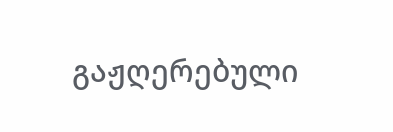გაჟღერებული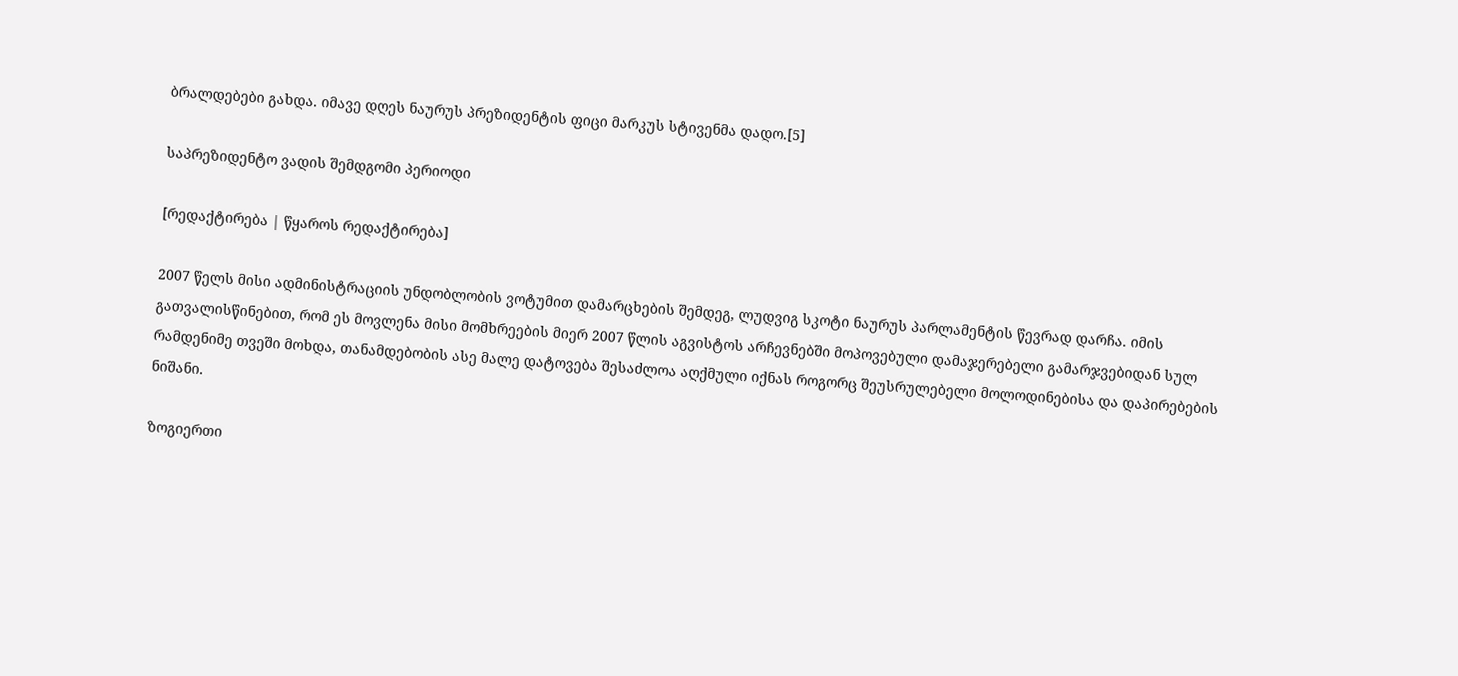ბრალდებები გახდა. იმავე დღეს ნაურუს პრეზიდენტის ფიცი მარკუს სტივენმა დადო.[5]

საპრეზიდენტო ვადის შემდგომი პერიოდი

[რედაქტირება | წყაროს რედაქტირება]

2007 წელს მისი ადმინისტრაციის უნდობლობის ვოტუმით დამარცხების შემდეგ, ლუდვიგ სკოტი ნაურუს პარლამენტის წევრად დარჩა. იმის გათვალისწინებით, რომ ეს მოვლენა მისი მომხრეების მიერ 2007 წლის აგვისტოს არჩევნებში მოპოვებული დამაჯერებელი გამარჯვებიდან სულ რამდენიმე თვეში მოხდა, თანამდებობის ასე მალე დატოვება შესაძლოა აღქმული იქნას როგორც შეუსრულებელი მოლოდინებისა და დაპირებების ნიშანი.

ზოგიერთი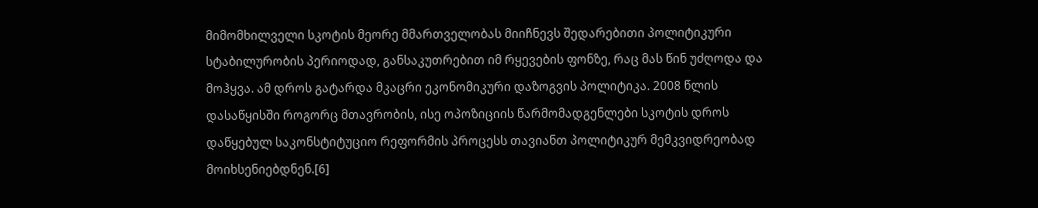მიმომხილველი სკოტის მეორე მმართველობას მიიჩნევს შედარებითი პოლიტიკური სტაბილურობის პერიოდად, განსაკუთრებით იმ რყევების ფონზე, რაც მას წინ უძღოდა და მოჰყვა. ამ დროს გატარდა მკაცრი ეკონომიკური დაზოგვის პოლიტიკა. 2008 წლის დასაწყისში როგორც მთავრობის, ისე ოპოზიციის წარმომადგენლები სკოტის დროს დაწყებულ საკონსტიტუციო რეფორმის პროცესს თავიანთ პოლიტიკურ მემკვიდრეობად მოიხსენიებდნენ.[6]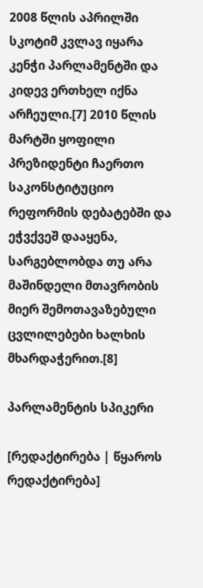2008 წლის აპრილში სკოტიმ კვლავ იყარა კენჭი პარლამენტში და კიდევ ერთხელ იქნა არჩეული.[7] 2010 წლის მარტში ყოფილი პრეზიდენტი ჩაერთო საკონსტიტუციო რეფორმის დებატებში და ეჭვქვეშ დააყენა, სარგებლობდა თუ არა მაშინდელი მთავრობის მიერ შემოთავაზებული ცვლილებები ხალხის მხარდაჭერით.[8]

პარლამენტის სპიკერი

[რედაქტირება | წყაროს რედაქტირება]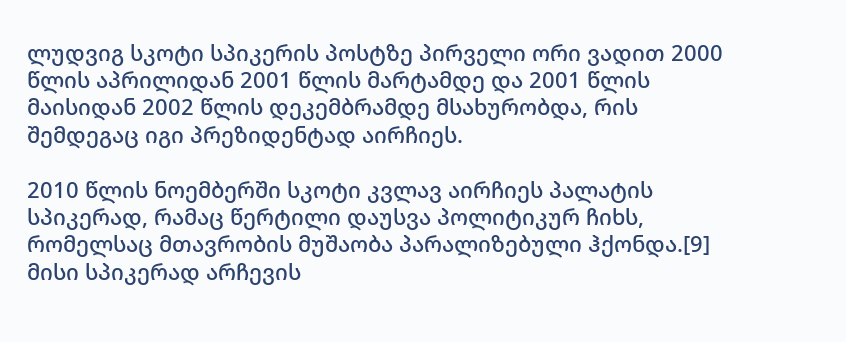ლუდვიგ სკოტი სპიკერის პოსტზე პირველი ორი ვადით 2000 წლის აპრილიდან 2001 წლის მარტამდე და 2001 წლის მაისიდან 2002 წლის დეკემბრამდე მსახურობდა, რის შემდეგაც იგი პრეზიდენტად აირჩიეს.

2010 წლის ნოემბერში სკოტი კვლავ აირჩიეს პალატის სპიკერად, რამაც წერტილი დაუსვა პოლიტიკურ ჩიხს, რომელსაც მთავრობის მუშაობა პარალიზებული ჰქონდა.[9] მისი სპიკერად არჩევის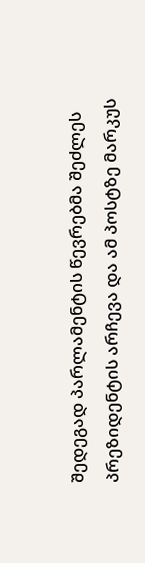შედეგად პარლამენტის წევრებმა შეძლეს პრეზიდენტის არჩევა და ამ პოსტზე მარკუს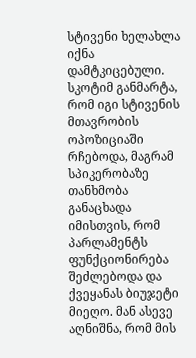სტივენი ხელახლა იქნა დამტკიცებული. სკოტიმ განმარტა, რომ იგი სტივენის მთავრობის ოპოზიციაში რჩებოდა, მაგრამ სპიკერობაზე თანხმობა განაცხადა იმისთვის, რომ პარლამენტს ფუნქციონირება შეძლებოდა და ქვეყანას ბიუჯეტი მიეღო. მან ასევე აღნიშნა, რომ მის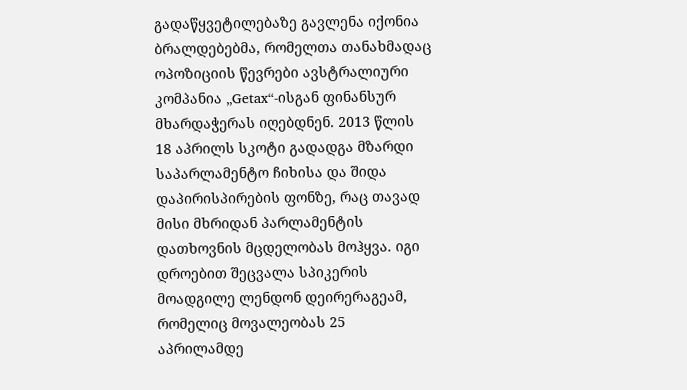გადაწყვეტილებაზე გავლენა იქონია ბრალდებებმა, რომელთა თანახმადაც ოპოზიციის წევრები ავსტრალიური კომპანია „Getax“-ისგან ფინანსურ მხარდაჭერას იღებდნენ. 2013 წლის 18 აპრილს სკოტი გადადგა მზარდი საპარლამენტო ჩიხისა და შიდა დაპირისპირების ფონზე, რაც თავად მისი მხრიდან პარლამენტის დათხოვნის მცდელობას მოჰყვა. იგი დროებით შეცვალა სპიკერის მოადგილე ლენდონ დეირერაგეამ, რომელიც მოვალეობას 25 აპრილამდე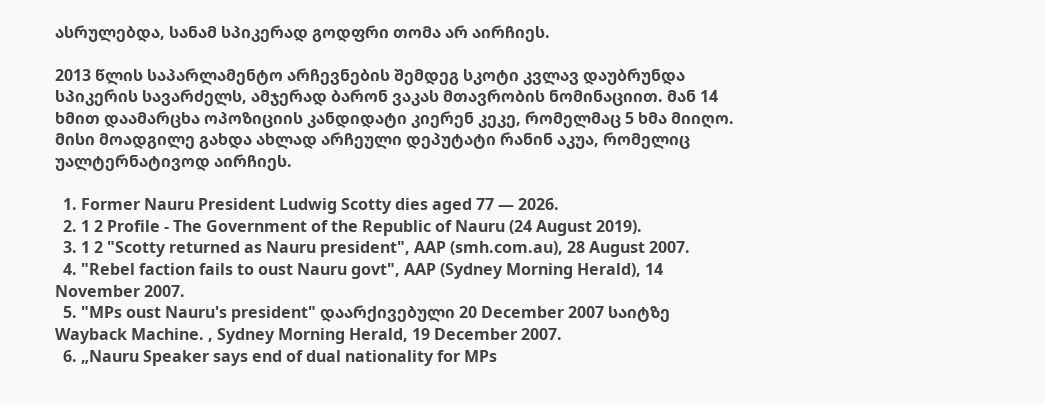ასრულებდა, სანამ სპიკერად გოდფრი თომა არ აირჩიეს.

2013 წლის საპარლამენტო არჩევნების შემდეგ სკოტი კვლავ დაუბრუნდა სპიკერის სავარძელს, ამჯერად ბარონ ვაკას მთავრობის ნომინაციით. მან 14 ხმით დაამარცხა ოპოზიციის კანდიდატი კიერენ კეკე, რომელმაც 5 ხმა მიიღო. მისი მოადგილე გახდა ახლად არჩეული დეპუტატი რანინ აკუა, რომელიც უალტერნატივოდ აირჩიეს.

  1. Former Nauru President Ludwig Scotty dies aged 77 — 2026.
  2. 1 2 Profile - The Government of the Republic of Nauru (24 August 2019).
  3. 1 2 "Scotty returned as Nauru president", AAP (smh.com.au), 28 August 2007.
  4. "Rebel faction fails to oust Nauru govt", AAP (Sydney Morning Herald), 14 November 2007.
  5. "MPs oust Nauru's president" დაარქივებული 20 December 2007 საიტზე Wayback Machine. , Sydney Morning Herald, 19 December 2007.
  6. „Nauru Speaker says end of dual nationality for MPs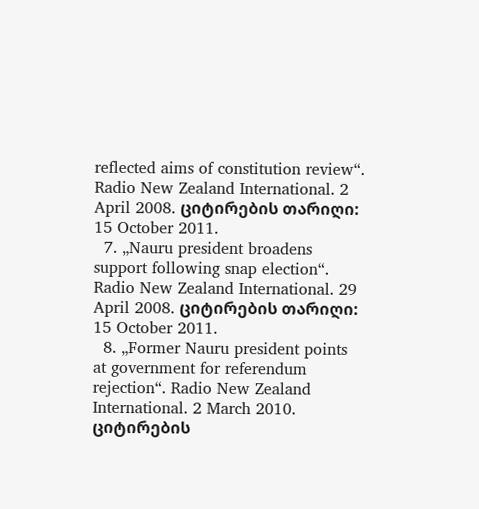reflected aims of constitution review“. Radio New Zealand International. 2 April 2008. ციტირების თარიღი: 15 October 2011.
  7. „Nauru president broadens support following snap election“. Radio New Zealand International. 29 April 2008. ციტირების თარიღი: 15 October 2011.
  8. „Former Nauru president points at government for referendum rejection“. Radio New Zealand International. 2 March 2010. ციტირების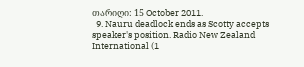თარიღი: 15 October 2011.
  9. Nauru deadlock ends as Scotty accepts speaker's position. Radio New Zealand International (1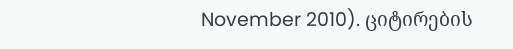November 2010). ციტირების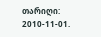თარიღი: 2010-11-01.